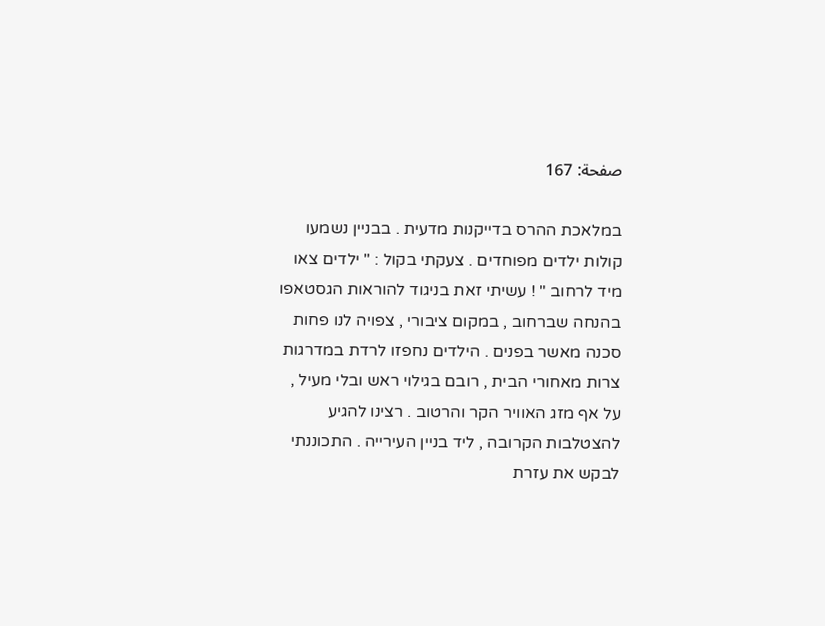صفحة: 167

במלאכת ההרס בדייקנות מדעית . בבניין נשמעו קולות ילדים מפוחדים . צעקתי בקול : " ילדים צאו מיד לרחוב " ! עשיתי זאת בניגוד להוראות הגסטאפו בהנחה שברחוב , במקום ציבורי , צפויה לנו פחות סכנה מאשר בפנים . הילדים נחפזו לרדת במדרגות צרות מאחורי הבית , רובם בגילוי ראש ובלי מעיל , על אף מזג האוויר הקר והרטוב . רצינו להגיע להצטלבות הקרובה , ליד בניין העירייה . התכוננתי לבקש את עזרת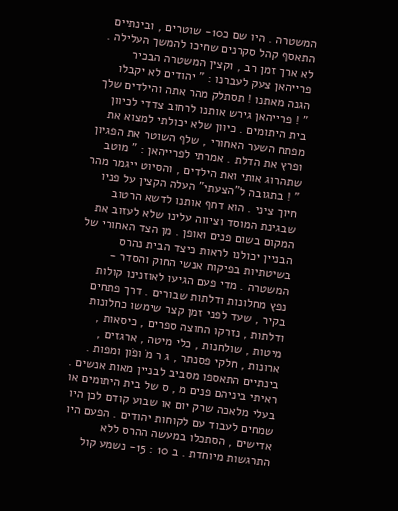המשטרה . היו שם כ10- שוטרים , ובינתיים התאסף קהל סקרנים שחיכו להמשך העלילה . לא ארך זמן רב , וקצין המשטרה הבכיר פרייהאן צעק לעברנו : " יהודים לא יקבלו הגנה מאתנו ! תסתלק מהר אתה והילדים שלך " ! פרייהאן גירש אותנו לרחוב צדדי לכיוון בית היתומים . כיוון שלא יכולתי למצוא את מפתח השער האחורי , שלף השוטר את הפגיון ופרץ את הדלת . אמרתי לפרייהאן : " מוטב שתהרוג אותי ואת הילדים , והסיוט ייגמר מהר " ! בתגובה ל"הצעתי" העלה הקצין על פניו חיוך ציני . הוא דחף אותנו לדשא הרטוב שבגינת המוסד וציווה עלינו שלא לעזוב את המקום בשום פנים ואופן . מן הצד האחורי של הבניין יכולנו לראות כיצד הבית נהרס בשיטתיות בפיקוח אנשי החוק והסדר - המשטרה . מדי פעם הגיעו לאוזנינו קולות נפץ מחלונות ודלתות שבורים . דרך פתחים בקיר , שעד לפני זמן קצר שימשו כחלונות ודלתות , נזרקו החוצה ספרים , כיסאות , מיטות , שולחנות , כלי מיטה , ארגזים , ארונות , חלקי פסנתר , ג ר מֹ ופֹון ומפות . בינתיים התאספו מסביב לבניין מאות אנשים . ראיתי ביניהם פנים מ , ס של בית היתומים או בעלי מלאכה שרק יום או שבוע קודם לכן היו שמחים לעבוד עם לקוחות יהודים . הפעם היו אדישים , הסתכלו במעשה ההרס ללא התרגשות מיוחדת . ב 10 : 15- נשמע קול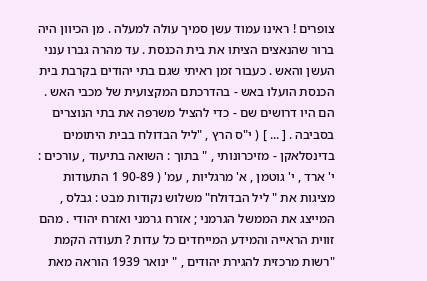צופרים ! ראינו עמוד עשן סמיך עולה למעלה . מן הכיוון היה ברור שהנאצים הציתו את בית הכנסת . עד מהרה גברו ענני העשן והאש . כעבור זמן ראיתי שגם בתי יהודים בקרבת בית הכנסת הועלו באש - בהדרכתם המקצועית של מכבי האש . הם היו דרושים שם - כדי להציל משרפה את בתי הנוצרים בסביבה . [ ... ] ( י"ס הרץ , "ליל הבדולח בבית היתומים בדינסלאקן - מזיכרונותי , " בתוך : השואה בתיעוד , עורכים : י' ארד , י' גוטמן , א' מרגליות , עמ' ( 90-89 1 התעודות מציגות את " ליל הבדולח" משלוש נקודות מבט : גבלס , המייצג את הממשל הגרמני ; אזרח גרמני ואזרח יהודי . מהם זווית הראייה והמידע המייחדים כל עדות ? תעודה הקמת "רשות מרכזית להגירת יהודים , " ינואר 1939 הוראה מאת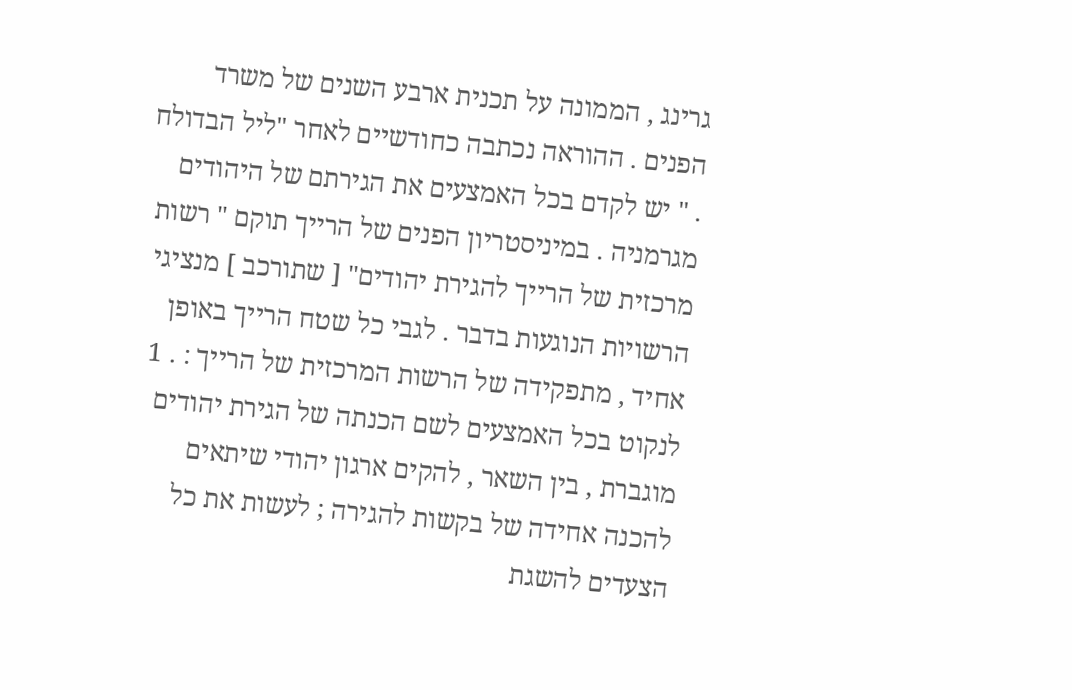גרינג , הממונה על תכנית ארבע השנים של משרד הפנים . ההוראה נכתבה כחודשיים לאחר "ליל הבדולח . " יש לקדם בכל האמצעים את הגירתם של היהודים מגרמניה . במיניסטריון הפנים של הרייך תוקם " רשות מרכזית של הרייך להגירת יהודים" [ שתורכב ] מנציגי הרשויות הנוגעות בדבר . לגבי כל שטח הרייך באופן אחיד , מתפקידה של הרשות המרכזית של הרייך : . 1 לנקוט בכל האמצעים לשם הכנתה של הגירת יהודים מוגברת , בין השאר , להקים ארגון יהודי שיתאים להכנה אחידה של בקשות להגירה ; לעשות את כל הצעדים להשגת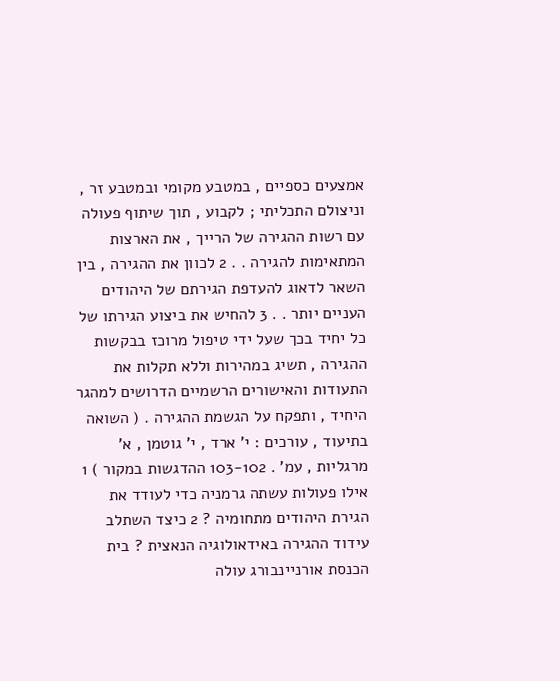אמצעים כספיים , במטבע מקומי ובמטבע זר , וניצולם התכליתי ; לקבוע , תוך שיתוף פעולה עם רשות ההגירה של הרייך , את הארצות המתאימות להגירה . . 2 לכוון את ההגירה , בין השאר לדאוג להעדפת הגירתם של היהודים העניים יותר . . 3 להחיש את ביצוע הגירתו של כל יחיד בכך שעל ידי טיפול מרוכז בבקשות ההגירה , תשיג במהירות וללא תקלות את התעודות והאישורים הרשמיים הדרושים למהגר היחיד , ותפקח על הגשמת ההגירה . ( השואה בתיעוד , עורכים : י' ארד , י' גוטמן , א' מרגליות , עמ' . 103-102 ההדגשות במקור ) 1 אילו פעולות עשתה גרמניה כדי לעודד את הגירת היהודים מתחומיה ? 2 כיצד השתלב עידוד ההגירה באידאולוגיה הנאצית ? בית הכנסת אורניינבורג עולה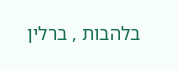בלהבות , ברלין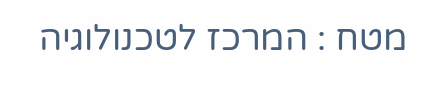מטח : המרכז לטכנולוגיה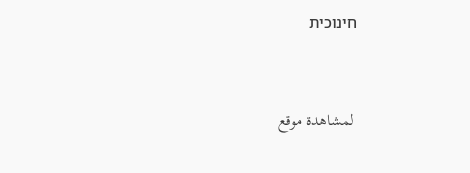חינוכית


 لمشاهدة موقع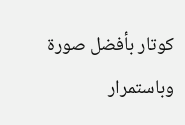كوتار بأفضل صورة وباستمرار